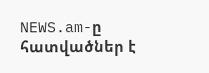NEWS.am-ը հատվածներ է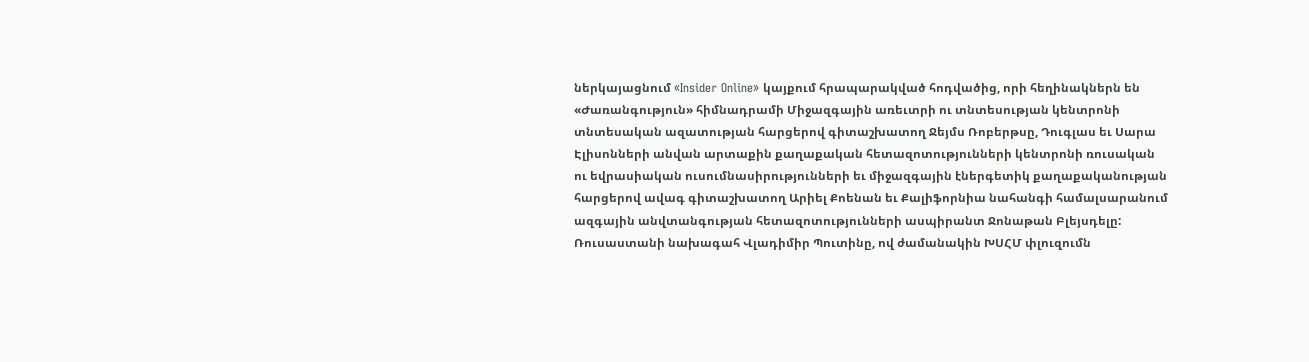ներկայացնում «Insider Online» կայքում հրապարակված հոդվածից, որի հեղինակներն են «Ժառանգություն» հիմնադրամի Միջազգային առեւտրի ու տնտեսության կենտրոնի տնտեսական ազատության հարցերով գիտաշխատող Ջեյմս Ռոբերթսը, Դուգլաս եւ Սարա Էլիսոնների անվան արտաքին քաղաքական հետազոտությունների կենտրոնի ռուսական ու եվրասիական ուսումնասիրությունների եւ միջազգային էներգետիկ քաղաքականության հարցերով ավագ գիտաշխատող Արիել Քոենան եւ Քալիֆորնիա նահանգի համալսարանում ազգային անվտանգության հետազոտությունների ասպիրանտ Ջոնաթան Բլեյսդելը:
Ռուսաստանի նախագահ Վլադիմիր Պուտինը, ով ժամանակին ԽՍՀՄ փլուզումն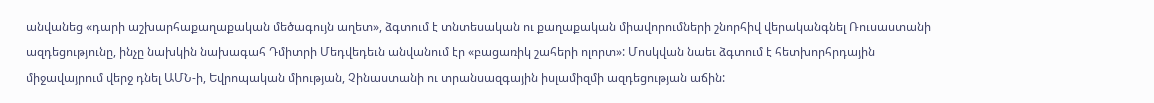անվանեց «դարի աշխարհաքաղաքական մեծագույն աղետ», ձգտում է տնտեսական ու քաղաքական միավորումների շնորհիվ վերականգնել Ռուսաստանի ազդեցությունը, ինչը նախկին նախագահ Դմիտրի Մեդվեդեւն անվանում էր «բացառիկ շահերի ոլորտ»: Մոսկվան նաեւ ձգտում է հետխորհրդային միջավայրում վերջ դնել ԱՄՆ-ի, Եվրոպական միության, Չինաստանի ու տրանսազգային իսլամիզմի ազդեցության աճին: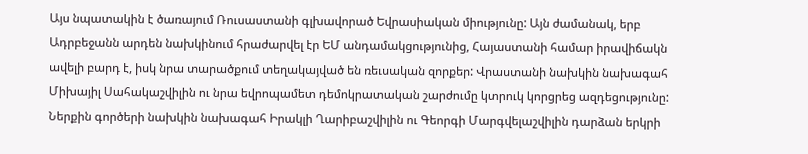Այս նպատակին է ծառայում Ռուսաստանի գլխավորած Եվրասիական միությունը: Այն ժամանակ, երբ Ադրբեջանն արդեն նախկինում հրաժարվել էր ԵՄ անդամակցությունից, Հայաստանի համար իրավիճակն ավելի բարդ է, իսկ նրա տարածքում տեղակայված են ռեւսական զորքեր: Վրաստանի նախկին նախագահ Միխայիլ Սահակաշվիլին ու նրա եվրոպամետ դեմոկրատական շարժումը կտրուկ կորցրեց ազդեցությունը: Ներքին գործերի նախկին նախագահ Իրակլի Ղարիբաշվիլին ու Գեորգի Մարգվելաշվիլին դարձան երկրի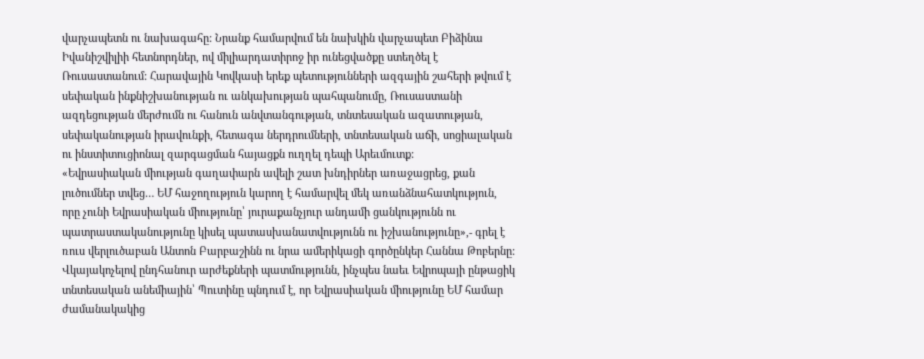վարչապետն ու նախագահը: Նրանք համարվում են նախկին վարչապետ Բիձինա Իվանիշվիլիի հետնորդներ, ով միլիարդատիրոջ իր ունեցվածքը ստեղծել է Ռուսաստանում: Հարավային Կովկասի երեք պետությունների ազգային շահերի թվում է սեփական ինքնիշխանության ու անկախության պահպանումը, Ռուսաստանի ազդեցության մերժումն ու հանուն անվտանգության, տնտեսական ազատության, սեփականության իրավունքի, հետագա ներդրումների, տնտեսական աճի, սոցիալական ու ինստիտուցիոնալ զարգացման հայացքն ուղղել դեպի Արեւմուտք:
«Եվրասիական միության գաղափարն ավելի շատ խնդիրներ առաջացրեց, քան լուծումներ տվեց… ԵՄ հաջողություն կարող է համարվել մեկ առանձնահատկություն, որը չունի Եվրասիական միությունը՝ յուրաքանչյուր անդամի ցանկությունն ու պատրաստականությունը կիսել պատասխանատվությունն ու իշխանությունը»,- գրել է ռուս վերլուծաբան Անտոն Բարբաշինն ու նրա ամերիկացի գործընկեր Հաննա Թոբերնը:
Վկայակոչելով ընդհանուր արժեքների պատմությունն, ինչպես նաեւ Եվրոպայի ընթացիկ տնտեսական անեմիային՝ Պուտինը պնդում է, որ Եվրասիական միությունը ԵՄ համար ժամանակակից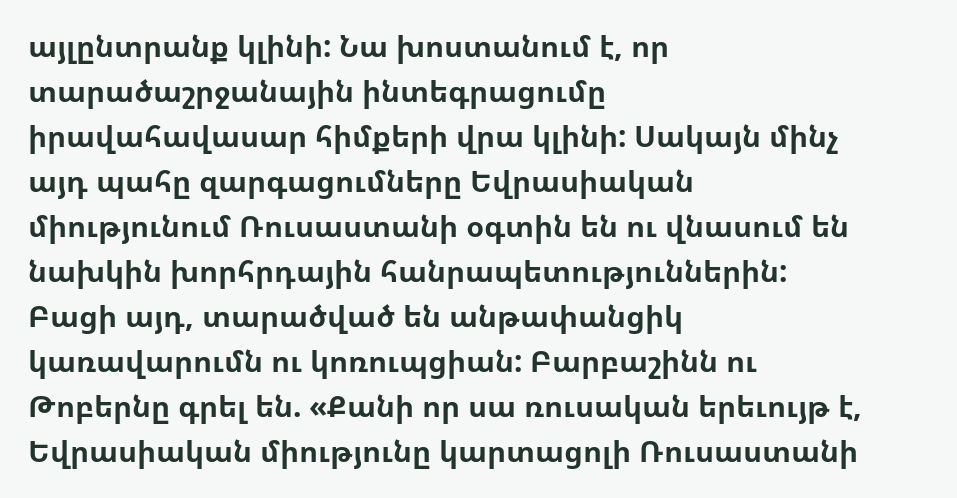այլընտրանք կլինի: Նա խոստանում է, որ տարածաշրջանային ինտեգրացումը իրավահավասար հիմքերի վրա կլինի: Սակայն մինչ այդ պահը զարգացումները Եվրասիական միությունում Ռուսաստանի օգտին են ու վնասում են նախկին խորհրդային հանրապետություններին:
Բացի այդ, տարածված են անթափանցիկ կառավարումն ու կոռուպցիան: Բարբաշինն ու Թոբերնը գրել են. «Քանի որ սա ռուսական երեւույթ է, Եվրասիական միությունը կարտացոլի Ռուսաստանի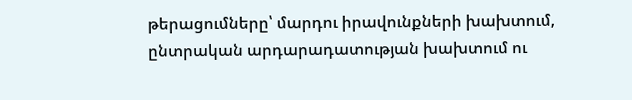թերացումները՝ մարդու իրավունքների խախտում, ընտրական արդարադատության խախտում ու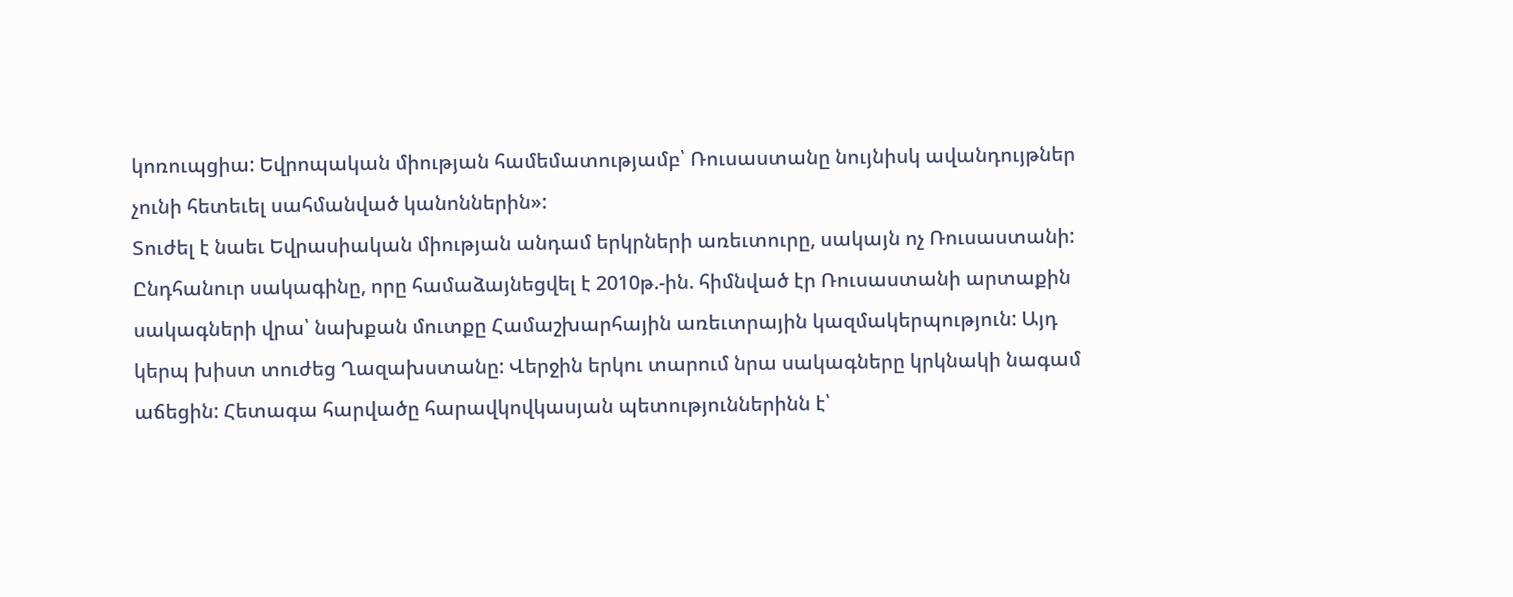կոռուպցիա: Եվրոպական միության համեմատությամբ՝ Ռուսաստանը նույնիսկ ավանդույթներ չունի հետեւել սահմանված կանոններին»:
Տուժել է նաեւ Եվրասիական միության անդամ երկրների առեւտուրը, սակայն ոչ Ռուսաստանի: Ընդհանուր սակագինը, որը համաձայնեցվել է 2010թ.-ին. հիմնված էր Ռուսաստանի արտաքին սակագների վրա՝ նախքան մուտքը Համաշխարհային առեւտրային կազմակերպություն: Այդ կերպ խիստ տուժեց Ղազախստանը: Վերջին երկու տարում նրա սակագները կրկնակի նագամ աճեցին: Հետագա հարվածը հարավկովկասյան պետություններինն է՝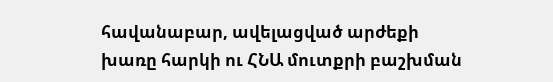հավանաբար, ավելացված արժեքի խառը հարկի ու ՀՆԱ մուտքրի բաշխման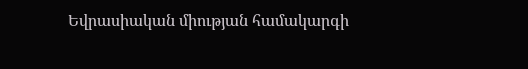Եվրասիական միության համակարգի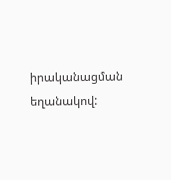իրականացման եղանակով: